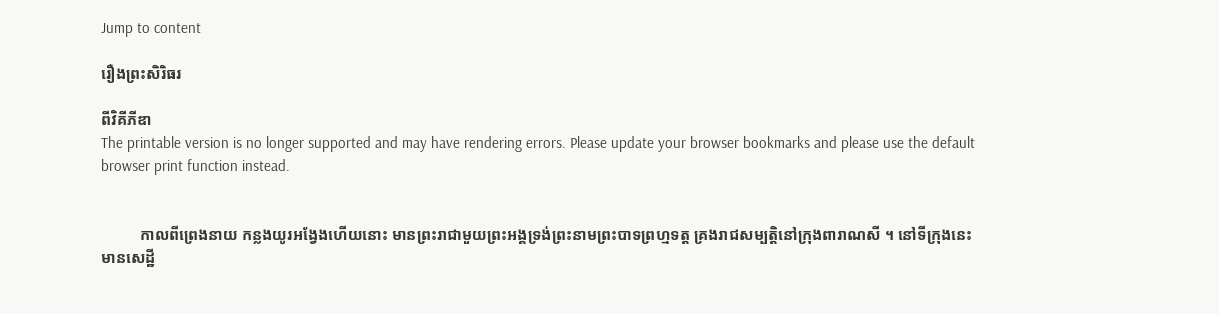Jump to content

រឿងព្រះសិរិធរ

ពីវិគីភីឌា
The printable version is no longer supported and may have rendering errors. Please update your browser bookmarks and please use the default browser print function instead.


          កាលពីព្រេងនាយ កន្លងយូរអង្វែងហើយនោះ មានព្រះរាជាមួយព្រះអង្គទ្រង់ព្រះនាមព្រះបាទព្រហ្មទត្ត គ្រងរាជសម្បត្តិនៅក្រុងពារាណសី ។ នៅទីក្រុងនេះមានសេដ្ឋី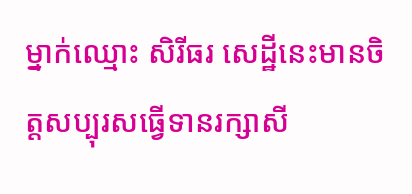ម្នាក់ឈ្មោះ សិរីធរ សេដ្ឋីនេះមានចិត្តសប្បុរសធ្វើទានរក្សាសី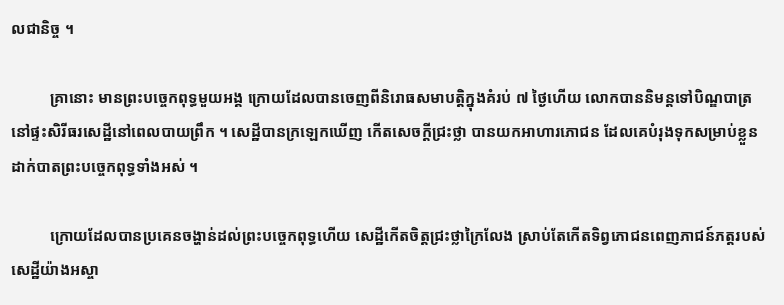លជានិច្ច ។

          គ្រានោះ មានព្រះបច្ចេកពុទ្ធមួយអង្គ ក្រោយដែលបានចេញពីនិរោធសមាបត្តិក្នុងគំរប់ ៧ ថ្ងៃហើយ លោកបាននិមន្តទៅបិណ្ឌបាត្រនៅផ្ទះសិរីធរសេដ្ឋីនៅពេលបាយព្រឹក ។ សេដ្ឋីបានក្រឡេកឃើញ កើតសេចក្តីជ្រះថ្លា បានយកអាហារភោជន ដែលគេបំរុងទុកសម្រាប់ខ្លួនដាក់បាតព្រះបច្ចេកពុទ្ធទាំងអស់ ។

          ក្រោយដែលបានប្រគេនចង្ហាន់ដល់ព្រះបច្ចេកពុទ្ធហើយ សេដ្ឋីកើតចិត្តជ្រះថ្លាក្រៃលែង ស្រាប់តែកើតទិព្វភោជនពេញភាជន៍ភត្តរបស់សេដ្ឋីយ៉ាងអស្ចា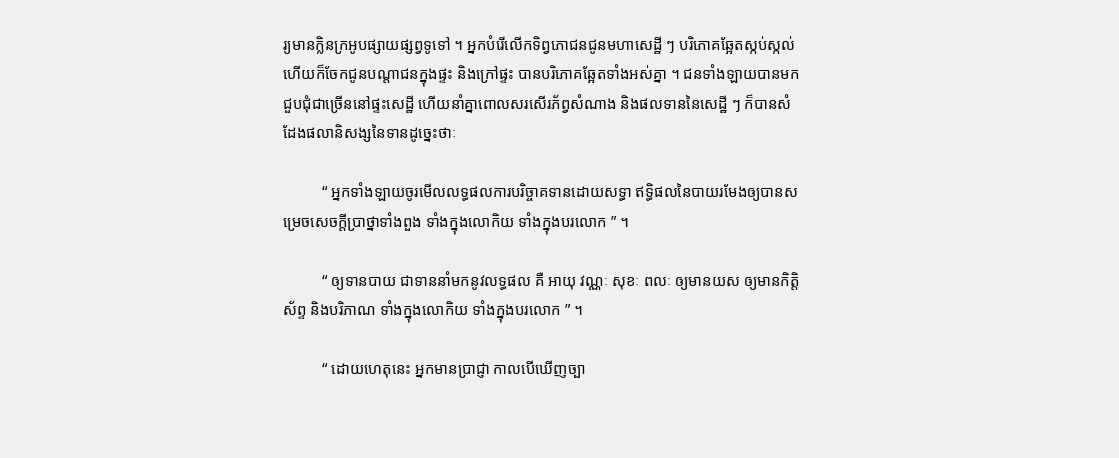រ្យមានក្លិនក្រអូបផ្សាយផ្សព្វទូទៅ ។ អ្នកបំរើលើកទិព្វភោជនជូនមហាសេដ្ឋី ៗ បរិភោគឆ្អែតស្កប់ស្កល់ ហើយក៏ចែកជូនបណ្តាជនក្នុងផ្ទះ និងក្រៅផ្ទះ បានបរិភោគឆ្អែតទាំងអស់គ្នា ។ ជនទាំងឡាយបានមកជួបជុំជាច្រើននៅផ្ទះសេដ្ឋី ហើយនាំគ្នាពោលសរសើរភ័ព្វសំណាង និងផលទាននៃសេដ្ឋី ៗ ក៏បានសំដែងផលានិសង្សនៃទានដូច្នេះថាៈ

          “ អ្នកទាំងឡាយចូរមើលលទ្ធផលការបរិច្ចាគទានដោយសទ្ធា ឥទ្ធិផលនៃបាយរមែងឲ្យបានសម្រេចសេចក្តីប្រាថ្នាទាំងពួង ទាំងក្នុងលោកិយ ទាំងក្នុងបរលោក ” ។

          “ ឲ្យទានបាយ ជាទាននាំមកនូវលទ្ធផល គឺ អាយុ វណ្ណៈ សុខៈ ពលៈ ឲ្យមានយស ឲ្យមានកិត្តិស័ព្ទ និងបរិភាណ ទាំងក្នុងលោកិយ ទាំងក្នុងបរលោក ” ។

          “ ដោយហេតុនេះ អ្នកមានប្រាជ្ញា កាលបើឃើញច្បា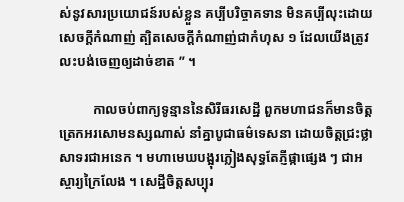ស់នូវសារប្រយោជន៍របស់ខ្លួន គប្បីបរិច្ចាគទាន មិនគប្បីលុះដោយសេចក្តីកំណាញ់ ត្បិតសេចក្តីកំណាញ់ជាកំហុស ១ ដែលយើងត្រូវលះបង់ចេញឲ្យដាច់ខាត ” ។

          កាលចប់ពាក្យទូន្មាននៃសិរីធរសេដ្ឋី ពួកមហាជនក៏មានចិត្តត្រេកអរសោមនស្សណាស់ នាំគ្នាបូជាធម៌ទេសនា ដោយចិត្តជ្រះថ្លាសាទរជាអនេក ។ មហាមេឃបង្អុរភ្លៀងសុទ្ធតែភ្ញីផ្កាផ្សេង ៗ ជាអស្ចារ្យក្រៃលែង ។ សេដ្ឋីចិត្តសប្បុរ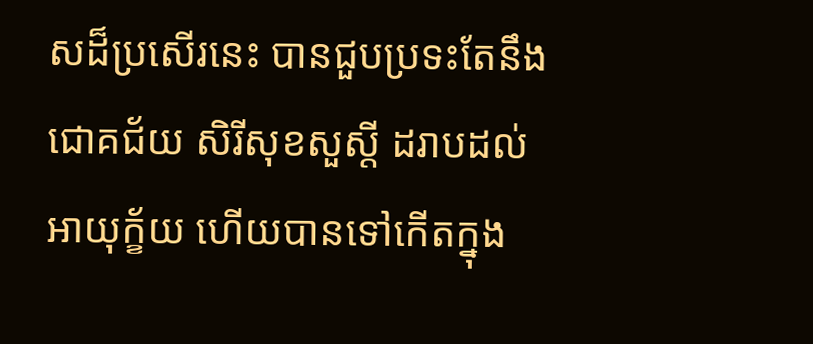សដ៏ប្រសើរនេះ បានជួបប្រទះតែនឹងជោគជ័យ សិរីសុខសួស្តី ដរាបដល់អាយុក្ខ័យ ហើយបានទៅកើតក្នុង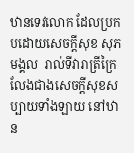ឋានទេវលោក ដែលប្រកបដោយសេចក្តីសុខ សុភមង្គល  រាល់ទីវារាត្រីក្រៃលែងជាងសេចក្តីសុខសប្បាយទាំងឡាយ នៅឋាន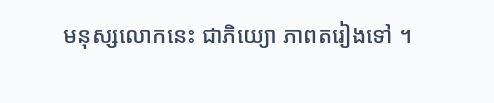មនុស្សលោកនេះ ជាភិយ្យោ ភាពតរៀងទៅ ។